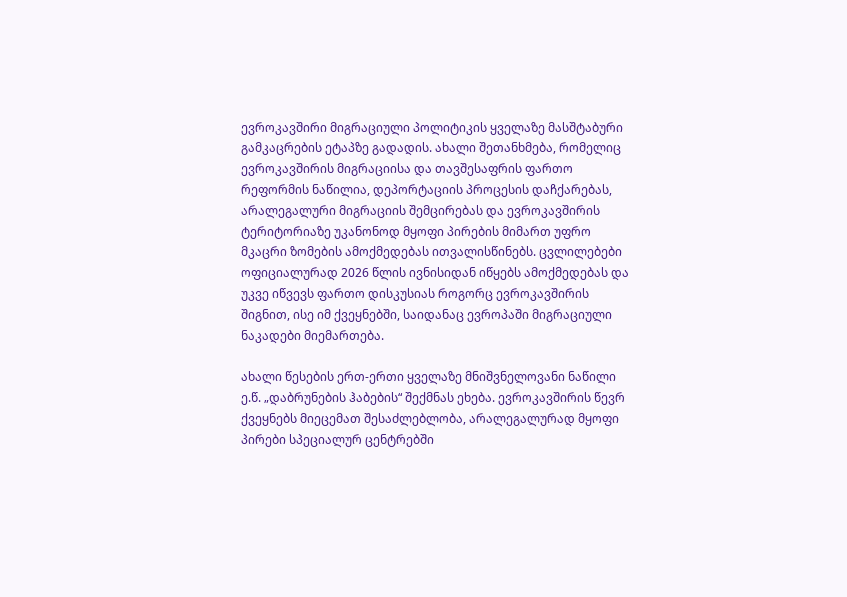ევროკავშირი მიგრაციული პოლიტიკის ყველაზე მასშტაბური გამკაცრების ეტაპზე გადადის. ახალი შეთანხმება, რომელიც ევროკავშირის მიგრაციისა და თავშესაფრის ფართო რეფორმის ნაწილია, დეპორტაციის პროცესის დაჩქარებას, არალეგალური მიგრაციის შემცირებას და ევროკავშირის ტერიტორიაზე უკანონოდ მყოფი პირების მიმართ უფრო მკაცრი ზომების ამოქმედებას ითვალისწინებს. ცვლილებები ოფიციალურად 2026 წლის ივნისიდან იწყებს ამოქმედებას და უკვე იწვევს ფართო დისკუსიას როგორც ევროკავშირის შიგნით, ისე იმ ქვეყნებში, საიდანაც ევროპაში მიგრაციული ნაკადები მიემართება.

ახალი წესების ერთ-ერთი ყველაზე მნიშვნელოვანი ნაწილი ე.წ. „დაბრუნების ჰაბების“ შექმნას ეხება. ევროკავშირის წევრ ქვეყნებს მიეცემათ შესაძლებლობა, არალეგალურად მყოფი პირები სპეციალურ ცენტრებში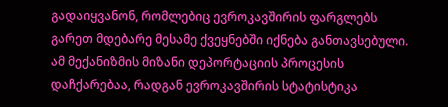გადაიყვანონ, რომლებიც ევროკავშირის ფარგლებს გარეთ მდებარე მესამე ქვეყნებში იქნება განთავსებული. ამ მექანიზმის მიზანი დეპორტაციის პროცესის დაჩქარებაა, რადგან ევროკავშირის სტატისტიკა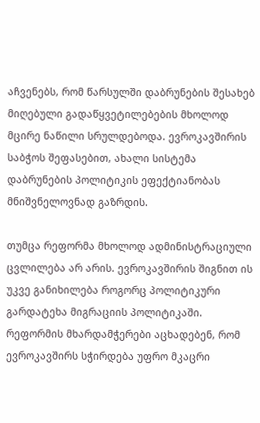აჩვენებს, რომ წარსულში დაბრუნების შესახებ მიღებული გადაწყვეტილებების მხოლოდ მცირე ნაწილი სრულდებოდა. ევროკავშირის საბჭოს შეფასებით, ახალი სისტემა დაბრუნების პოლიტიკის ეფექტიანობას მნიშვნელოვნად გაზრდის.

თუმცა რეფორმა მხოლოდ ადმინისტრაციული ცვლილება არ არის. ევროკავშირის შიგნით ის უკვე განიხილება როგორც პოლიტიკური გარდატეხა მიგრაციის პოლიტიკაში. რეფორმის მხარდამჭერები აცხადებენ, რომ ევროკავშირს სჭირდება უფრო მკაცრი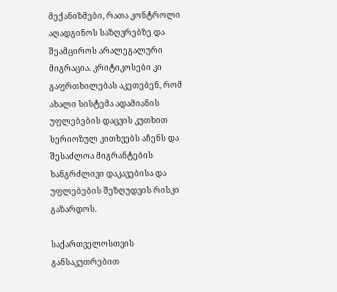მექანიზმები, რათა კონტროლი აღადგინოს საზღვრებზე და შეამციროს არალეგალური მიგრაცია. კრიტიკოსები კი გაფრთხილებას აკეთებენ, რომ ახალი სისტემა ადამიანის უფლებების დაცვის კუთხით სერიოზულ კითხვებს აჩენს და შესაძლოა მიგრანტების ხანგრძლივი დაკავებისა და უფლებების შეზღუდვის რისკი გაზარდოს.

საქართველოსთვის განსაკუთრებით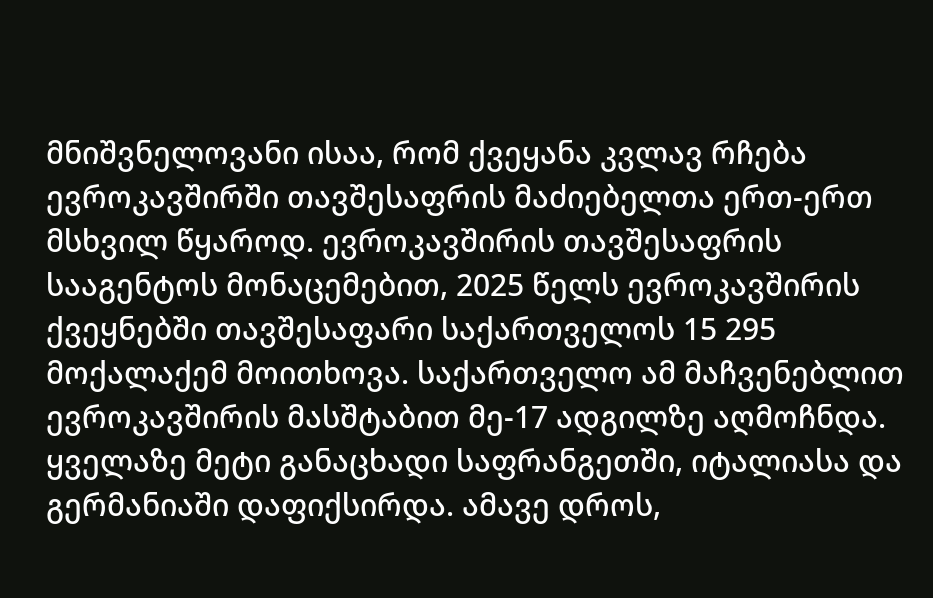მნიშვნელოვანი ისაა, რომ ქვეყანა კვლავ რჩება ევროკავშირში თავშესაფრის მაძიებელთა ერთ-ერთ მსხვილ წყაროდ. ევროკავშირის თავშესაფრის სააგენტოს მონაცემებით, 2025 წელს ევროკავშირის ქვეყნებში თავშესაფარი საქართველოს 15 295 მოქალაქემ მოითხოვა. საქართველო ამ მაჩვენებლით ევროკავშირის მასშტაბით მე-17 ადგილზე აღმოჩნდა. ყველაზე მეტი განაცხადი საფრანგეთში, იტალიასა და გერმანიაში დაფიქსირდა. ამავე დროს,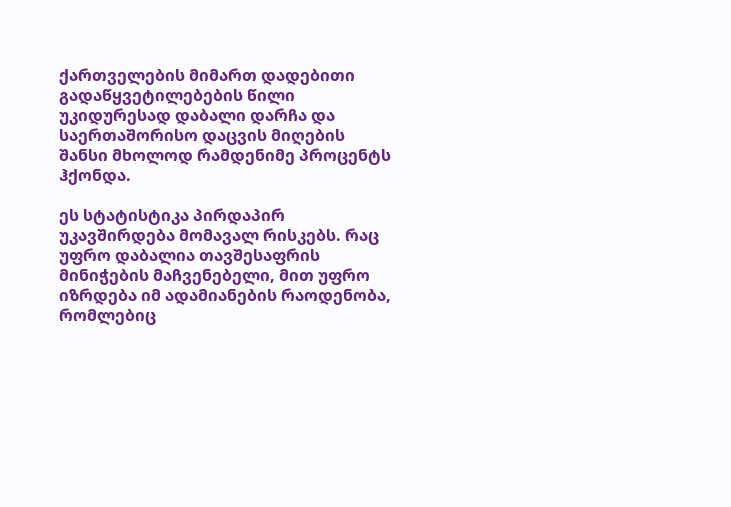ქართველების მიმართ დადებითი გადაწყვეტილებების წილი უკიდურესად დაბალი დარჩა და საერთაშორისო დაცვის მიღების შანსი მხოლოდ რამდენიმე პროცენტს ჰქონდა.

ეს სტატისტიკა პირდაპირ უკავშირდება მომავალ რისკებს. რაც უფრო დაბალია თავშესაფრის მინიჭების მაჩვენებელი, მით უფრო იზრდება იმ ადამიანების რაოდენობა, რომლებიც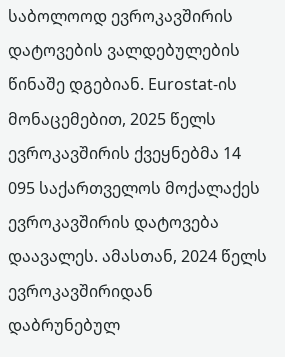საბოლოოდ ევროკავშირის დატოვების ვალდებულების წინაშე დგებიან. Eurostat-ის მონაცემებით, 2025 წელს ევროკავშირის ქვეყნებმა 14 095 საქართველოს მოქალაქეს ევროკავშირის დატოვება დაავალეს. ამასთან, 2024 წელს ევროკავშირიდან დაბრუნებულ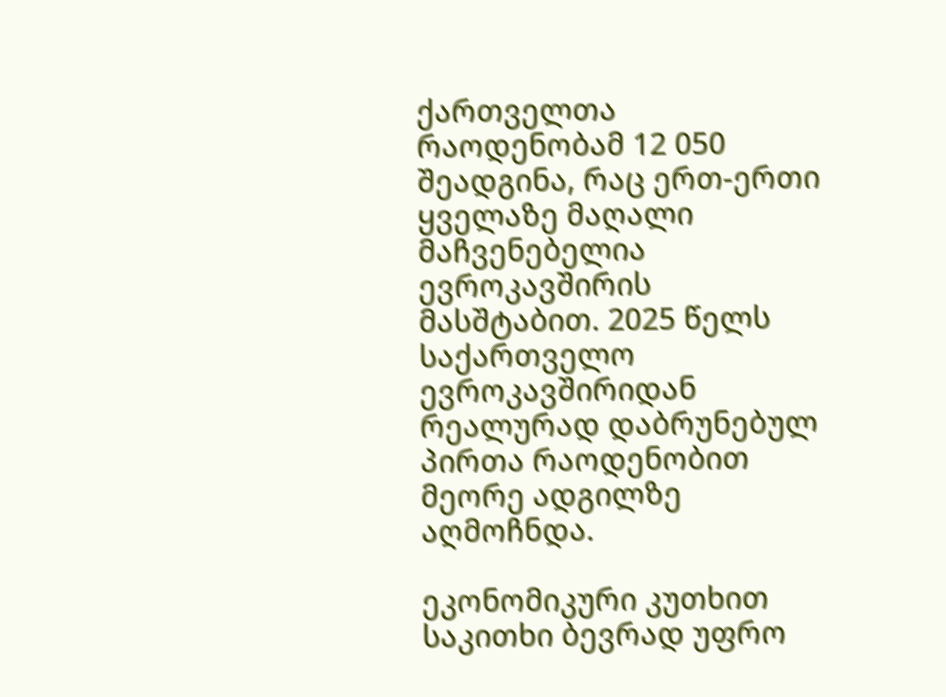ქართველთა რაოდენობამ 12 050 შეადგინა, რაც ერთ-ერთი ყველაზე მაღალი მაჩვენებელია ევროკავშირის მასშტაბით. 2025 წელს საქართველო ევროკავშირიდან რეალურად დაბრუნებულ პირთა რაოდენობით მეორე ადგილზე აღმოჩნდა.

ეკონომიკური კუთხით საკითხი ბევრად უფრო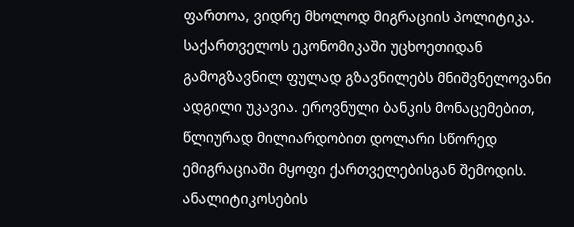ფართოა, ვიდრე მხოლოდ მიგრაციის პოლიტიკა. საქართველოს ეკონომიკაში უცხოეთიდან გამოგზავნილ ფულად გზავნილებს მნიშვნელოვანი ადგილი უკავია. ეროვნული ბანკის მონაცემებით, წლიურად მილიარდობით დოლარი სწორედ ემიგრაციაში მყოფი ქართველებისგან შემოდის. ანალიტიკოსების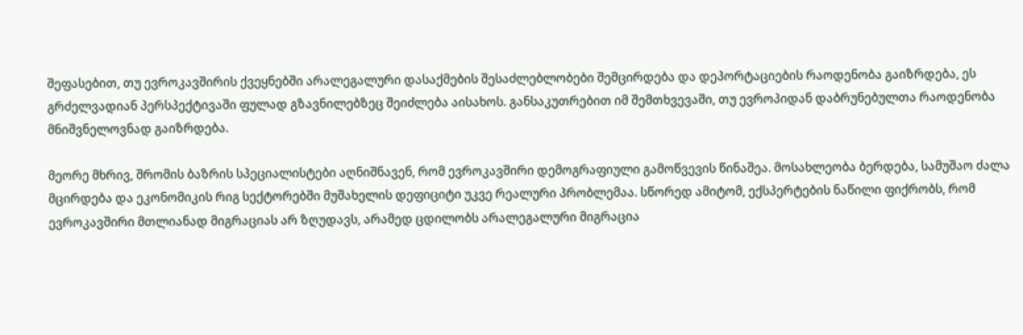შეფასებით, თუ ევროკავშირის ქვეყნებში არალეგალური დასაქმების შესაძლებლობები შემცირდება და დეპორტაციების რაოდენობა გაიზრდება, ეს გრძელვადიან პერსპექტივაში ფულად გზავნილებზეც შეიძლება აისახოს. განსაკუთრებით იმ შემთხვევაში, თუ ევროპიდან დაბრუნებულთა რაოდენობა მნიშვნელოვნად გაიზრდება.

მეორე მხრივ, შრომის ბაზრის სპეციალისტები აღნიშნავენ, რომ ევროკავშირი დემოგრაფიული გამოწვევის წინაშეა. მოსახლეობა ბერდება, სამუშაო ძალა მცირდება და ეკონომიკის რიგ სექტორებში მუშახელის დეფიციტი უკვე რეალური პრობლემაა. სწორედ ამიტომ, ექსპერტების ნაწილი ფიქრობს, რომ ევროკავშირი მთლიანად მიგრაციას არ ზღუდავს, არამედ ცდილობს არალეგალური მიგრაცია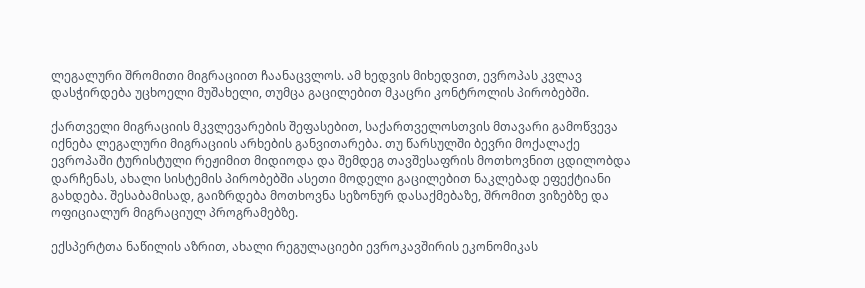ლეგალური შრომითი მიგრაციით ჩაანაცვლოს. ამ ხედვის მიხედვით, ევროპას კვლავ დასჭირდება უცხოელი მუშახელი, თუმცა გაცილებით მკაცრი კონტროლის პირობებში.

ქართველი მიგრაციის მკვლევარების შეფასებით, საქართველოსთვის მთავარი გამოწვევა იქნება ლეგალური მიგრაციის არხების განვითარება. თუ წარსულში ბევრი მოქალაქე ევროპაში ტურისტული რეჟიმით მიდიოდა და შემდეგ თავშესაფრის მოთხოვნით ცდილობდა დარჩენას, ახალი სისტემის პირობებში ასეთი მოდელი გაცილებით ნაკლებად ეფექტიანი გახდება. შესაბამისად, გაიზრდება მოთხოვნა სეზონურ დასაქმებაზე, შრომით ვიზებზე და ოფიციალურ მიგრაციულ პროგრამებზე.

ექსპერტთა ნაწილის აზრით, ახალი რეგულაციები ევროკავშირის ეკონომიკას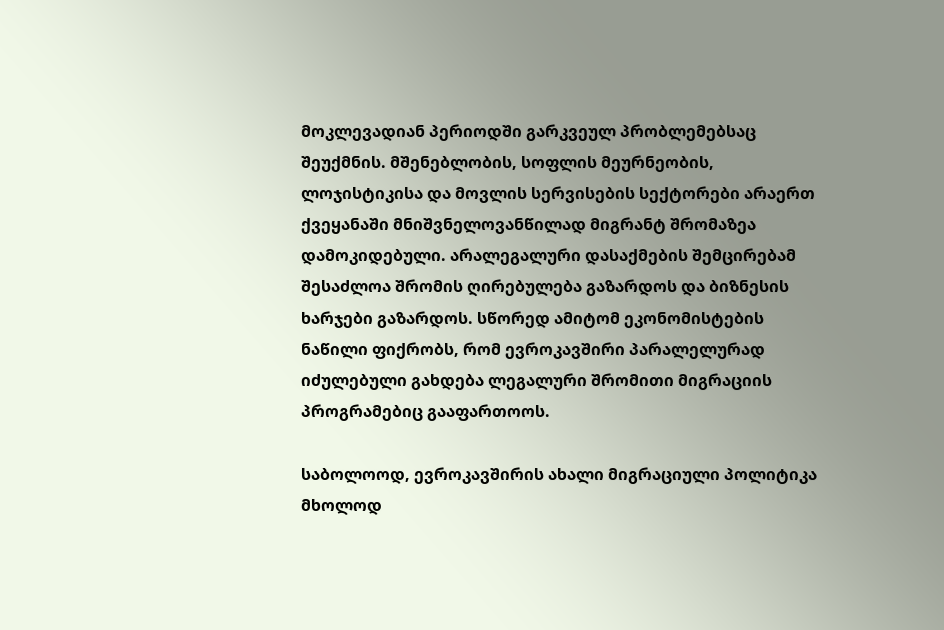მოკლევადიან პერიოდში გარკვეულ პრობლემებსაც შეუქმნის. მშენებლობის, სოფლის მეურნეობის, ლოჯისტიკისა და მოვლის სერვისების სექტორები არაერთ ქვეყანაში მნიშვნელოვანწილად მიგრანტ შრომაზეა დამოკიდებული. არალეგალური დასაქმების შემცირებამ შესაძლოა შრომის ღირებულება გაზარდოს და ბიზნესის ხარჯები გაზარდოს. სწორედ ამიტომ ეკონომისტების ნაწილი ფიქრობს, რომ ევროკავშირი პარალელურად იძულებული გახდება ლეგალური შრომითი მიგრაციის პროგრამებიც გააფართოოს.

საბოლოოდ, ევროკავშირის ახალი მიგრაციული პოლიტიკა მხოლოდ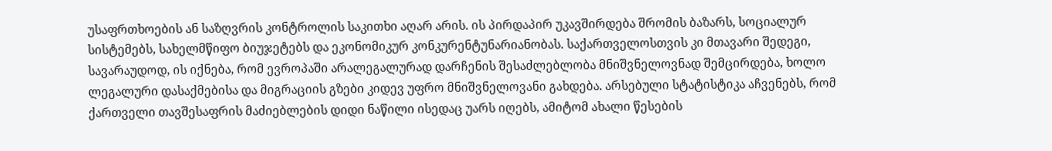უსაფრთხოების ან საზღვრის კონტროლის საკითხი აღარ არის. ის პირდაპირ უკავშირდება შრომის ბაზარს, სოციალურ სისტემებს, სახელმწიფო ბიუჯეტებს და ეკონომიკურ კონკურენტუნარიანობას. საქართველოსთვის კი მთავარი შედეგი, სავარაუდოდ, ის იქნება, რომ ევროპაში არალეგალურად დარჩენის შესაძლებლობა მნიშვნელოვნად შემცირდება, ხოლო ლეგალური დასაქმებისა და მიგრაციის გზები კიდევ უფრო მნიშვნელოვანი გახდება. არსებული სტატისტიკა აჩვენებს, რომ ქართველი თავშესაფრის მაძიებლების დიდი ნაწილი ისედაც უარს იღებს, ამიტომ ახალი წესების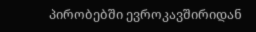პირობებში ევროკავშირიდან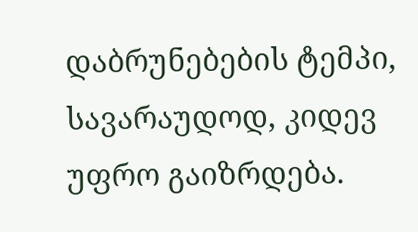დაბრუნებების ტემპი, სავარაუდოდ, კიდევ უფრო გაიზრდება.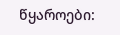წყაროები: